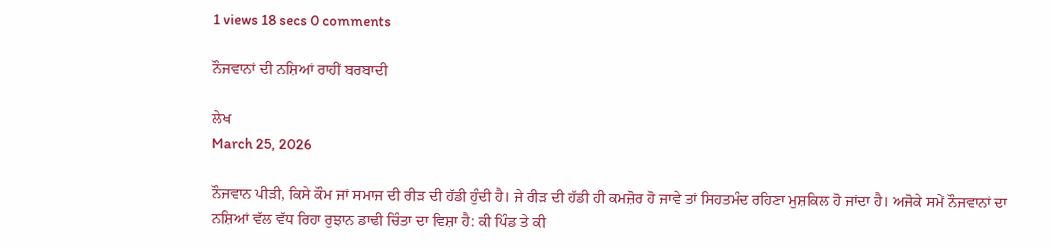1 views 18 secs 0 comments

ਨੌਜਵਾਨਾਂ ਦੀ ਨਸ਼ਿਆਂ ਰਾਹੀਂ ਬਰਬਾਦੀ

ਲੇਖ
March 25, 2026

ਨੌਜਵਾਨ ਪੀੜੀ, ਕਿਸੇ ਕੌਮ ਜਾਂ ਸਮਾਜ ਦੀ ਰੀੜ ਦੀ ਹੱਡੀ ਹੁੰਦੀ ਹੈ। ਜੇ ਰੀੜ ਦੀ ਹੱਡੀ ਹੀ ਕਮਜ਼ੋਰ ਹੋ ਜਾਵੇ ਤਾਂ ਸਿਹਤਮੰਦ ਰਹਿਣਾ ਮੁਸ਼ਕਿਲ ਹੋ ਜਾਂਦਾ ਹੈ। ਅਜੋਕੇ ਸਮੇਂ ਨੌਜਵਾਨਾਂ ਦਾ ਨਸ਼ਿਆਂ ਵੱਲ ਵੱਧ ਰਿਹਾ ਰੁਝਾਨ ਡਾਢੀ ਚਿੰਤਾ ਦਾ ਵਿਸ਼ਾ ਹੈ: ਕੀ ਪਿੰਡ ਤੇ ਕੀ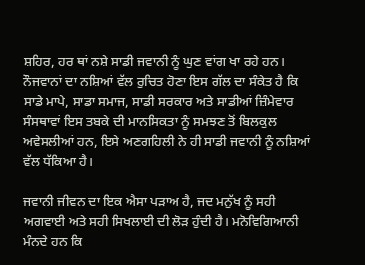ਸ਼ਹਿਰ, ਹਰ ਥਾਂ ਨਸ਼ੇ ਸਾਡੀ ਜਵਾਨੀ ਨੂੰ ਘੁਣ ਵਾਂਗ ਖਾ ਰਹੇ ਹਨ। ਨੌਜਵਾਨਾਂ ਦਾ ਨਸ਼ਿਆਂ ਵੱਲ ਰੁਚਿਤ ਹੋਣਾ ਇਸ ਗੱਲ ਦਾ ਸੰਕੇਤ ਹੈ ਕਿ ਸਾਡੇ ਮਾਪੇ, ਸਾਡਾ ਸਮਾਜ, ਸਾਡੀ ਸਰਕਾਰ ਅਤੇ ਸਾਡੀਆਂ ਜ਼ਿੰਮੇਵਾਰ ਸੰਸਥਾਵਾਂ ਇਸ ਤਬਕੇ ਦੀ ਮਾਨਸਿਕਤਾ ਨੂੰ ਸਮਝਣ ਤੋਂ ਬਿਲਕੁਲ ਅਵੇਸਲੀਆਂ ਹਨ, ਇਸੇ ਅਣਗਹਿਲੀ ਨੇ ਹੀ ਸਾਡੀ ਜਵਾਨੀ ਨੂੰ ਨਸ਼ਿਆਂ ਵੱਲ ਧੱਕਿਆ ਹੈ।

ਜਵਾਨੀ ਜੀਵਨ ਦਾ ਇਕ ਐਸਾ ਪੜਾਅ ਹੈ, ਜਦ ਮਨੁੱਖ ਨੂੰ ਸਹੀ ਅਗਵਾਈ ਅਤੇ ਸਹੀ ਸਿਖਲਾਈ ਦੀ ਲੋੜ ਹੁੰਦੀ ਹੈ। ਮਨੋਵਿਗਿਆਨੀ ਮੰਨਦੇ ਹਨ ਕਿ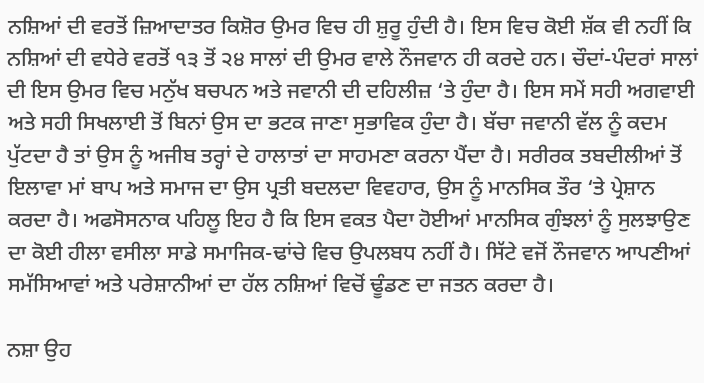ਨਸ਼ਿਆਂ ਦੀ ਵਰਤੋਂ ਜ਼ਿਆਦਾਤਰ ਕਿਸ਼ੋਰ ਉਮਰ ਵਿਚ ਹੀ ਸ਼ੁਰੂ ਹੁੰਦੀ ਹੈ। ਇਸ ਵਿਚ ਕੋਈ ਸ਼ੱਕ ਵੀ ਨਹੀਂ ਕਿ ਨਸ਼ਿਆਂ ਦੀ ਵਧੇਰੇ ਵਰਤੋਂ ੧੩ ਤੋਂ ੨੪ ਸਾਲਾਂ ਦੀ ਉਮਰ ਵਾਲੇ ਨੌਜਵਾਨ ਹੀ ਕਰਦੇ ਹਨ। ਚੌਦਾਂ-ਪੰਦਰਾਂ ਸਾਲਾਂ ਦੀ ਇਸ ਉਮਰ ਵਿਚ ਮਨੁੱਖ ਬਚਪਨ ਅਤੇ ਜਵਾਨੀ ਦੀ ਦਹਿਲੀਜ਼ ‘ਤੇ ਹੁੰਦਾ ਹੈ। ਇਸ ਸਮੇਂ ਸਹੀ ਅਗਵਾਈ ਅਤੇ ਸਹੀ ਸਿਖਲਾਈ ਤੋਂ ਬਿਨਾਂ ਉਸ ਦਾ ਭਟਕ ਜਾਣਾ ਸੁਭਾਵਿਕ ਹੁੰਦਾ ਹੈ। ਬੱਚਾ ਜਵਾਨੀ ਵੱਲ ਨੂੰ ਕਦਮ ਪੁੱਟਦਾ ਹੈ ਤਾਂ ਉਸ ਨੂੰ ਅਜੀਬ ਤਰ੍ਹਾਂ ਦੇ ਹਾਲਾਤਾਂ ਦਾ ਸਾਹਮਣਾ ਕਰਨਾ ਪੈਂਦਾ ਹੈ। ਸਰੀਰਕ ਤਬਦੀਲੀਆਂ ਤੋਂ ਇਲਾਵਾ ਮਾਂ ਬਾਪ ਅਤੇ ਸਮਾਜ ਦਾ ਉਸ ਪ੍ਰਤੀ ਬਦਲਦਾ ਵਿਵਹਾਰ, ਉਸ ਨੂੰ ਮਾਨਸਿਕ ਤੌਰ ‘ਤੇ ਪ੍ਰੇਸ਼ਾਨ ਕਰਦਾ ਹੈ। ਅਫਸੋਸਨਾਕ ਪਹਿਲੂ ਇਹ ਹੈ ਕਿ ਇਸ ਵਕਤ ਪੈਦਾ ਹੋਈਆਂ ਮਾਨਸਿਕ ਗੁੰਝਲਾਂ ਨੂੰ ਸੁਲਝਾਉਣ ਦਾ ਕੋਈ ਹੀਲਾ ਵਸੀਲਾ ਸਾਡੇ ਸਮਾਜਿਕ-ਢਾਂਚੇ ਵਿਚ ਉਪਲਬਧ ਨਹੀਂ ਹੈ। ਸਿੱਟੇ ਵਜੋਂ ਨੌਜਵਾਨ ਆਪਣੀਆਂ ਸਮੱਸਿਆਵਾਂ ਅਤੇ ਪਰੇਸ਼ਾਨੀਆਂ ਦਾ ਹੱਲ ਨਸ਼ਿਆਂ ਵਿਚੋਂ ਢੂੰਡਣ ਦਾ ਜਤਨ ਕਰਦਾ ਹੈ।

ਨਸ਼ਾ ਉਹ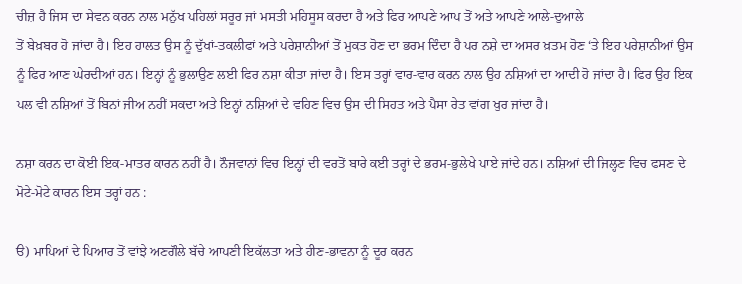ਚੀਜ਼ ਹੈ ਜਿਸ ਦਾ ਸੇਵਨ ਕਰਨ ਨਾਲ ਮਨੁੱਖ ਪਹਿਲਾਂ ਸਰੂਰ ਜਾਂ ਮਸਤੀ ਮਹਿਸੂਸ ਕਰਦਾ ਹੈ ਅਤੇ ਫਿਰ ਆਪਣੇ ਆਪ ਤੋਂ ਅਤੇ ਆਪਣੇ ਆਲੇ-ਦੁਆਲੇ
ਤੋਂ ਬੇਖ਼ਬਰ ਹੋ ਜਾਂਦਾ ਹੈ। ਇਹ ਹਾਲਤ ਉਸ ਨੂੰ ਦੁੱਖਾਂ-ਤਕਲੀਫਾਂ ਅਤੇ ਪਰੇਸ਼ਾਨੀਆਂ ਤੋਂ ਮੁਕਤ ਹੋਣ ਦਾ ਭਰਮ ਦਿੰਦਾ ਹੈ ਪਰ ਨਸ਼ੇ ਦਾ ਅਸਰ ਖ਼ਤਮ ਹੋਣ ‘ਤੇ ਇਹ ਪਰੇਸ਼ਾਨੀਆਂ ਉਸ ਨੂੰ ਫਿਰ ਆਣ ਘੇਰਦੀਆਂ ਹਨ। ਇਨ੍ਹਾਂ ਨੂੰ ਭੁਲਾਉਣ ਲਈ ਫਿਰ ਨਸ਼ਾ ਕੀਤਾ ਜਾਂਦਾ ਹੈ। ਇਸ ਤਰ੍ਹਾਂ ਵਾਰ-ਵਾਰ ਕਰਨ ਨਾਲ ਉਹ ਨਸ਼ਿਆਂ ਦਾ ਆਦੀ ਹੋ ਜਾਂਦਾ ਹੈ। ਫਿਰ ਉਹ ਇਕ ਪਲ ਵੀ ਨਸ਼ਿਆਂ ਤੋਂ ਬਿਨਾਂ ਜੀਅ ਨਹੀਂ ਸਕਦਾ ਅਤੇ ਇਨ੍ਹਾਂ ਨਸ਼ਿਆਂ ਦੇ ਵਹਿਣ ਵਿਚ ਉਸ ਦੀ ਸਿਹਤ ਅਤੇ ਪੈਸਾ ਰੇਤ ਵਾਂਗ ਖੁਰ ਜਾਂਦਾ ਹੈ।

ਨਸ਼ਾ ਕਰਨ ਦਾ ਕੋਈ ਇਕ-ਮਾਤਰ ਕਾਰਨ ਨਹੀਂ ਹੈ। ਨੌਜਵਾਨਾਂ ਵਿਚ ਇਨ੍ਹਾਂ ਦੀ ਵਰਤੋਂ ਬਾਰੇ ਕਈ ਤਰ੍ਹਾਂ ਦੇ ਭਰਮ-ਭੁਲੇਖੇ ਪਾਏ ਜਾਂਦੇ ਹਨ। ਨਸ਼ਿਆਂ ਦੀ ਜਿਲ੍ਹਣ ਵਿਚ ਫਸਣ ਦੇ ਮੋਟੇ-ਮੋਟੇ ਕਾਰਨ ਇਸ ਤਰ੍ਹਾਂ ਹਨ :

ੳ) ਮਾਪਿਆਂ ਦੇ ਪਿਆਰ ਤੋਂ ਵਾਂਝੇ ਅਣਗੌਲੇ ਬੱਚੇ ਆਪਣੀ ਇਕੱਲਤਾ ਅਤੇ ਹੀਣ-ਭਾਵਨਾ ਨੂੰ ਦੂਰ ਕਰਨ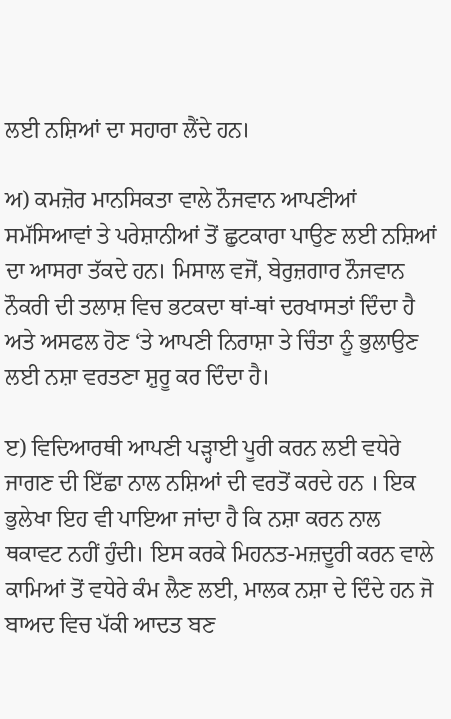ਲਈ ਨਸ਼ਿਆਂ ਦਾ ਸਹਾਰਾ ਲੈਂਦੇ ਹਨ।

ਅ) ਕਮਜ਼ੋਰ ਮਾਨਸਿਕਤਾ ਵਾਲੇ ਨੌਜਵਾਨ ਆਪਣੀਆਂ ਸਮੱਸਿਆਵਾਂ ਤੇ ਪਰੇਸ਼ਾਨੀਆਂ ਤੋਂ ਛੁਟਕਾਰਾ ਪਾਉਣ ਲਈ ਨਸ਼ਿਆਂ ਦਾ ਆਸਰਾ ਤੱਕਦੇ ਹਨ। ਮਿਸਾਲ ਵਜੋਂ, ਬੇਰੁਜ਼ਗਾਰ ਨੌਜਵਾਨ ਨੌਕਰੀ ਦੀ ਤਲਾਸ਼ ਵਿਚ ਭਟਕਦਾ ਥਾਂ-ਥਾਂ ਦਰਖਾਸਤਾਂ ਦਿੰਦਾ ਹੈ ਅਤੇ ਅਸਫਲ ਹੋਣ ‘ਤੇ ਆਪਣੀ ਨਿਰਾਸ਼ਾ ਤੇ ਚਿੰਤਾ ਨੂੰ ਭੁਲਾਉਣ ਲਈ ਨਸ਼ਾ ਵਰਤਣਾ ਸ਼ੁਰੂ ਕਰ ਦਿੰਦਾ ਹੈ।

ੲ) ਵਿਦਿਆਰਥੀ ਆਪਣੀ ਪੜ੍ਹਾਈ ਪੂਰੀ ਕਰਨ ਲਈ ਵਧੇਰੇ ਜਾਗਣ ਦੀ ਇੱਛਾ ਨਾਲ ਨਸ਼ਿਆਂ ਦੀ ਵਰਤੋਂ ਕਰਦੇ ਹਨ । ਇਕ ਭੁਲੇਖਾ ਇਹ ਵੀ ਪਾਇਆ ਜਾਂਦਾ ਹੈ ਕਿ ਨਸ਼ਾ ਕਰਨ ਨਾਲ ਥਕਾਵਟ ਨਹੀਂ ਹੁੰਦੀ। ਇਸ ਕਰਕੇ ਮਿਹਨਤ-ਮਜ਼ਦੂਰੀ ਕਰਨ ਵਾਲੇ ਕਾਮਿਆਂ ਤੋਂ ਵਧੇਰੇ ਕੰਮ ਲੈਣ ਲਈ, ਮਾਲਕ ਨਸ਼ਾ ਦੇ ਦਿੰਦੇ ਹਨ ਜੋ ਬਾਅਦ ਵਿਚ ਪੱਕੀ ਆਦਤ ਬਣ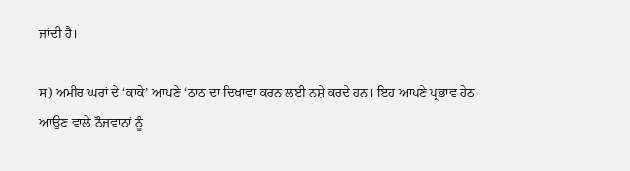ਜਾਂਦੀ ਹੈ।

ਸ) ਅਮੀਰ ਘਰਾਂ ਦੇ ‘ਕਾਕੇ’ ਆਪਣੇ ‘ਠਾਠ ਦਾ ਦਿਖਾਵਾ ਕਰਨ ਲਈ ਨਸ਼ੇ ਕਰਦੇ ਹਨ। ਇਹ ਆਪਣੇ ਪ੍ਰਭਾਵ ਹੇਠ ਆਉਣ ਵਾਲੇ ਨੌਜਵਾਨਾਂ ਨੂੰ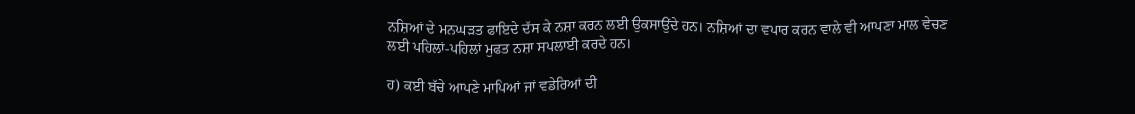ਨਸ਼ਿਆਂ ਦੇ ਮਨਘੜਤ ਫਾਇਦੇ ਦੱਸ ਕੇ ਨਸ਼ਾ ਕਰਨ ਲਈ ਉਕਸਾਉਂਦੇ ਹਨ। ਨਸ਼ਿਆਂ ਦਾ ਵਪਾਰ ਕਰਨ ਵਾਲੇ ਵੀ ਆਪਣਾ ਮਾਲ ਵੇਚਣ ਲਈ ਪਹਿਲਾਂ-ਪਹਿਲਾਂ ਮੁਫਤ ਨਸ਼ਾ ਸਪਲਾਈ ਕਰਦੇ ਹਨ।

ਹ) ਕਈ ਬੱਚੇ ਆਪਣੇ ਮਾਪਿਆਂ ਜਾਂ ਵਡੇਰਿਆਂ ਦੀ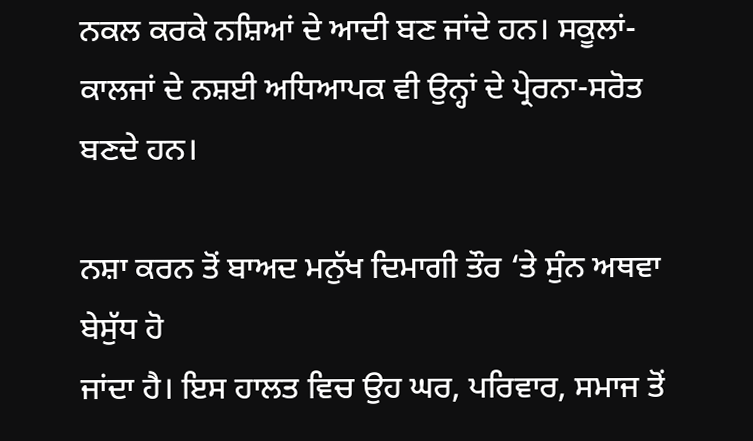ਨਕਲ ਕਰਕੇ ਨਸ਼ਿਆਂ ਦੇ ਆਦੀ ਬਣ ਜਾਂਦੇ ਹਨ। ਸਕੂਲਾਂ-ਕਾਲਜਾਂ ਦੇ ਨਸ਼ਈ ਅਧਿਆਪਕ ਵੀ ਉਨ੍ਹਾਂ ਦੇ ਪ੍ਰੇਰਨਾ-ਸਰੋਤ ਬਣਦੇ ਹਨ।

ਨਸ਼ਾ ਕਰਨ ਤੋਂ ਬਾਅਦ ਮਨੁੱਖ ਦਿਮਾਗੀ ਤੌਰ ‘ਤੇ ਸੁੰਨ ਅਥਵਾ ਬੇਸੁੱਧ ਹੋ
ਜਾਂਦਾ ਹੈ। ਇਸ ਹਾਲਤ ਵਿਚ ਉਹ ਘਰ, ਪਰਿਵਾਰ, ਸਮਾਜ ਤੋਂ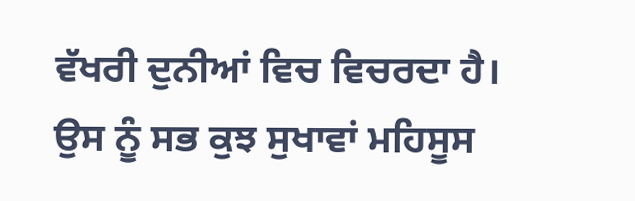ਵੱਖਰੀ ਦੁਨੀਆਂ ਵਿਚ ਵਿਚਰਦਾ ਹੈ। ਉਸ ਨੂੰ ਸਭ ਕੁਝ ਸੁਖਾਵਾਂ ਮਹਿਸੂਸ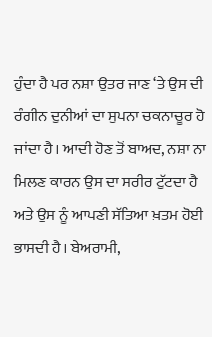ਹੁੰਦਾ ਹੈ ਪਰ ਨਸ਼ਾ ਉਤਰ ਜਾਣ ‘ਤੇ ਉਸ ਦੀ ਰੰਗੀਨ ਦੁਨੀਆਂ ਦਾ ਸੁਪਨਾ ਚਕਨਾਚੂਰ ਹੋ ਜਾਂਦਾ ਹੈ। ਆਦੀ ਹੋਣ ਤੋਂ ਬਾਅਦ, ਨਸ਼ਾ ਨਾ ਮਿਲਣ ਕਾਰਨ ਉਸ ਦਾ ਸਰੀਰ ਟੁੱਟਦਾ ਹੈ ਅਤੇ ਉਸ ਨੂੰ ਆਪਣੀ ਸੱਤਿਆ ਖ਼ਤਮ ਹੋਈ ਭਾਸਦੀ ਹੈ। ਬੇਅਰਾਮੀ,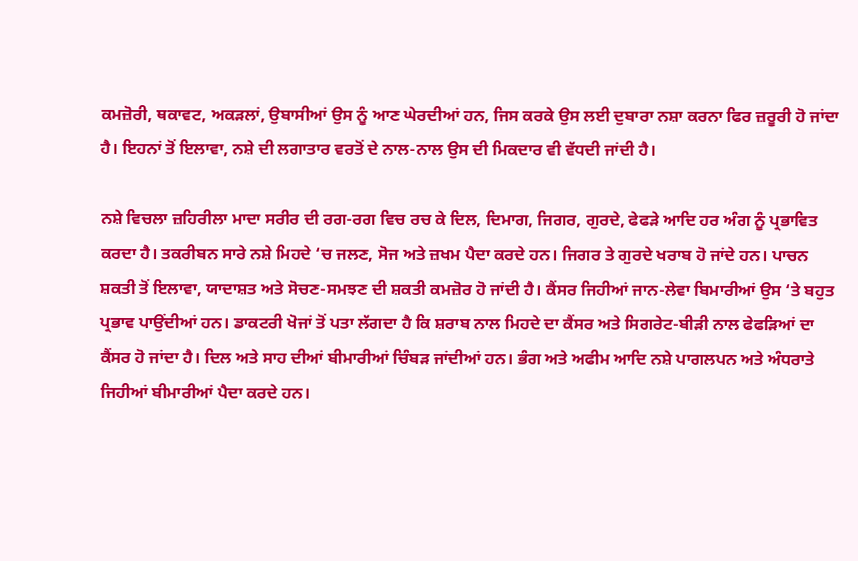ਕਮਜ਼ੋਰੀ, ਥਕਾਵਟ, ਅਕੜਲਾਂ, ਉਬਾਸੀਆਂ ਉਸ ਨੂੰ ਆਣ ਘੇਰਦੀਆਂ ਹਨ, ਜਿਸ ਕਰਕੇ ਉਸ ਲਈ ਦੁਬਾਰਾ ਨਸ਼ਾ ਕਰਨਾ ਫਿਰ ਜ਼ਰੂਰੀ ਹੋ ਜਾਂਦਾ ਹੈ। ਇਹਨਾਂ ਤੋਂ ਇਲਾਵਾ, ਨਸ਼ੇ ਦੀ ਲਗਾਤਾਰ ਵਰਤੋਂ ਦੇ ਨਾਲ-ਨਾਲ ਉਸ ਦੀ ਮਿਕਦਾਰ ਵੀ ਵੱਧਦੀ ਜਾਂਦੀ ਹੈ।

ਨਸ਼ੇ ਵਿਚਲਾ ਜ਼ਹਿਰੀਲਾ ਮਾਦਾ ਸਰੀਰ ਦੀ ਰਗ-ਰਗ ਵਿਚ ਰਚ ਕੇ ਦਿਲ, ਦਿਮਾਗ, ਜਿਗਰ, ਗੁਰਦੇ, ਫੇਫੜੇ ਆਦਿ ਹਰ ਅੰਗ ਨੂੰ ਪ੍ਰਭਾਵਿਤ ਕਰਦਾ ਹੈ। ਤਕਰੀਬਨ ਸਾਰੇ ਨਸ਼ੇ ਮਿਹਦੇ ‘ਚ ਜਲਣ, ਸੋਜ ਅਤੇ ਜ਼ਖਮ ਪੈਦਾ ਕਰਦੇ ਹਨ। ਜਿਗਰ ਤੇ ਗੁਰਦੇ ਖਰਾਬ ਹੋ ਜਾਂਦੇ ਹਨ। ਪਾਚਨ ਸ਼ਕਤੀ ਤੋਂ ਇਲਾਵਾ, ਯਾਦਾਸ਼ਤ ਅਤੇ ਸੋਚਣ-ਸਮਝਣ ਦੀ ਸ਼ਕਤੀ ਕਮਜ਼ੋਰ ਹੋ ਜਾਂਦੀ ਹੈ। ਕੈਂਸਰ ਜਿਹੀਆਂ ਜਾਨ-ਲੇਵਾ ਬਿਮਾਰੀਆਂ ਉਸ ‘ਤੇ ਬਹੁਤ ਪ੍ਰਭਾਵ ਪਾਉਂਦੀਆਂ ਹਨ। ਡਾਕਟਰੀ ਖੋਜਾਂ ਤੋਂ ਪਤਾ ਲੱਗਦਾ ਹੈ ਕਿ ਸ਼ਰਾਬ ਨਾਲ ਮਿਹਦੇ ਦਾ ਕੈਂਸਰ ਅਤੇ ਸਿਗਰੇਟ-ਬੀੜੀ ਨਾਲ ਫੇਫੜਿਆਂ ਦਾ ਕੈਂਸਰ ਹੋ ਜਾਂਦਾ ਹੈ। ਦਿਲ ਅਤੇ ਸਾਹ ਦੀਆਂ ਬੀਮਾਰੀਆਂ ਚਿੰਬੜ ਜਾਂਦੀਆਂ ਹਨ। ਭੰਗ ਅਤੇ ਅਫੀਮ ਆਦਿ ਨਸ਼ੇ ਪਾਗਲਪਨ ਅਤੇ ਅੰਧਰਾਤੇ ਜਿਹੀਆਂ ਬੀਮਾਰੀਆਂ ਪੈਦਾ ਕਰਦੇ ਹਨ।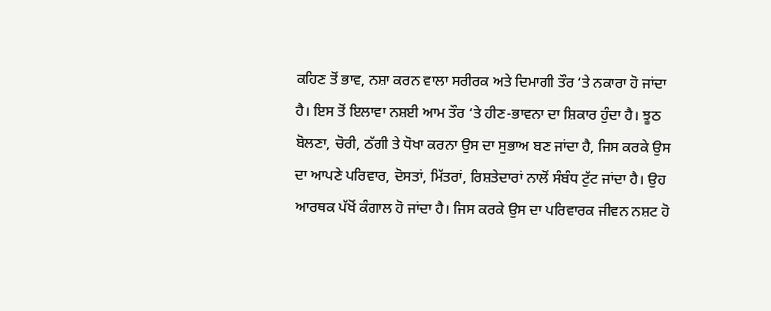ਕਹਿਣ ਤੋਂ ਭਾਵ, ਨਸ਼ਾ ਕਰਨ ਵਾਲਾ ਸਰੀਰਕ ਅਤੇ ਦਿਮਾਗੀ ਤੌਰ ‘ਤੇ ਨਕਾਰਾ ਹੋ ਜਾਂਦਾ ਹੈ। ਇਸ ਤੋਂ ਇਲਾਵਾ ਨਸ਼ਈ ਆਮ ਤੌਰ ‘ਤੇ ਹੀਣ-ਭਾਵਨਾ ਦਾ ਸ਼ਿਕਾਰ ਹੁੰਦਾ ਹੈ। ਝੂਠ ਬੋਲਣਾ, ਚੋਰੀ, ਠੱਗੀ ਤੇ ਧੋਖਾ ਕਰਨਾ ਉਸ ਦਾ ਸੁਭਾਅ ਬਣ ਜਾਂਦਾ ਹੈ, ਜਿਸ ਕਰਕੇ ਉਸ ਦਾ ਆਪਣੇ ਪਰਿਵਾਰ, ਦੋਸਤਾਂ, ਮਿੱਤਰਾਂ, ਰਿਸ਼ਤੇਦਾਰਾਂ ਨਾਲੋਂ ਸੰਬੰਧ ਟੁੱਟ ਜਾਂਦਾ ਹੈ। ਉਹ ਆਰਥਕ ਪੱਖੋਂ ਕੰਗਾਲ ਹੋ ਜਾਂਦਾ ਹੈ। ਜਿਸ ਕਰਕੇ ਉਸ ਦਾ ਪਰਿਵਾਰਕ ਜੀਵਨ ਨਸ਼ਟ ਹੋ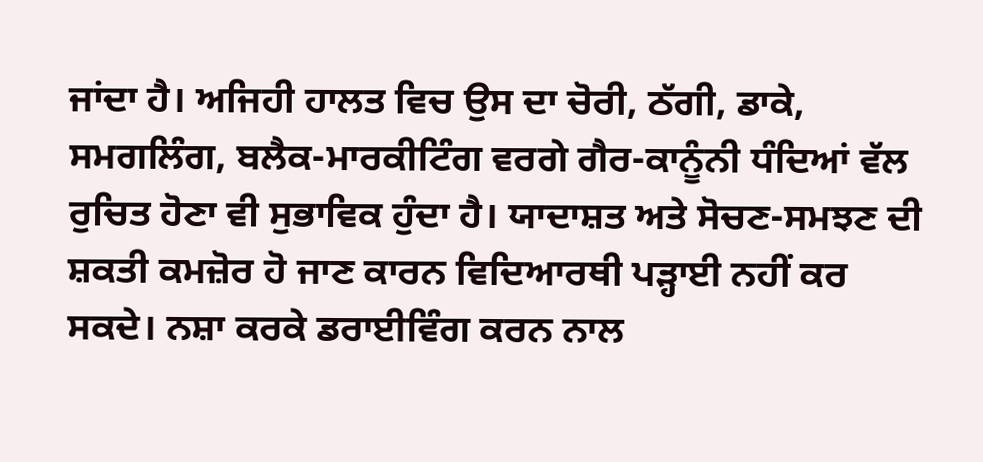ਜਾਂਦਾ ਹੈ। ਅਜਿਹੀ ਹਾਲਤ ਵਿਚ ਉਸ ਦਾ ਚੋਰੀ, ਠੱਗੀ, ਡਾਕੇ, ਸਮਗਲਿੰਗ, ਬਲੈਕ-ਮਾਰਕੀਟਿੰਗ ਵਰਗੇ ਗੈਰ-ਕਾਨੂੰਨੀ ਧੰਦਿਆਂ ਵੱਲ ਰੁਚਿਤ ਹੋਣਾ ਵੀ ਸੁਭਾਵਿਕ ਹੁੰਦਾ ਹੈ। ਯਾਦਾਸ਼ਤ ਅਤੇ ਸੋਚਣ-ਸਮਝਣ ਦੀ ਸ਼ਕਤੀ ਕਮਜ਼ੋਰ ਹੋ ਜਾਣ ਕਾਰਨ ਵਿਦਿਆਰਥੀ ਪੜ੍ਹਾਈ ਨਹੀਂ ਕਰ ਸਕਦੇ। ਨਸ਼ਾ ਕਰਕੇ ਡਰਾਈਵਿੰਗ ਕਰਨ ਨਾਲ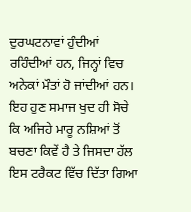ਦੁਰਘਟਨਾਵਾਂ ਹੁੰਦੀਆਂ ਰਹਿੰਦੀਆਂ ਹਨ, ਜਿਨ੍ਹਾਂ ਵਿਚ ਅਨੇਕਾਂ ਮੌਤਾਂ ਹੋ ਜਾਂਦੀਆਂ ਹਨ। ਇਹ ਹੁਣ ਸਮਾਜ ਖੁਦ ਹੀ ਸੋਚੇ ਕਿ ਅਜਿਹੇ ਮਾਰੂ ਨਸ਼ਿਆਂ ਤੋਂ ਬਚਣਾ ਕਿਵੇਂ ਹੈ ਤੇ ਜਿਸਦਾ ਹੱਲ ਇਸ ਟਰੈਕਟ ਵਿੱਚ ਦਿੱਤਾ ਗਿਆ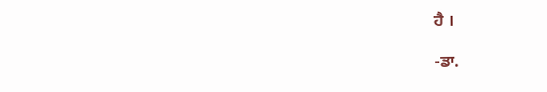ਹੈ ।

-ਡਾ.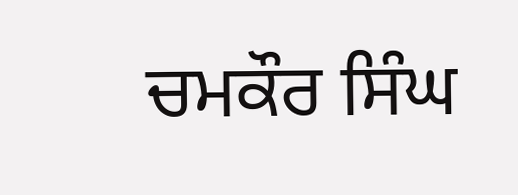ਚਮਕੌਰ ਸਿੰਘ